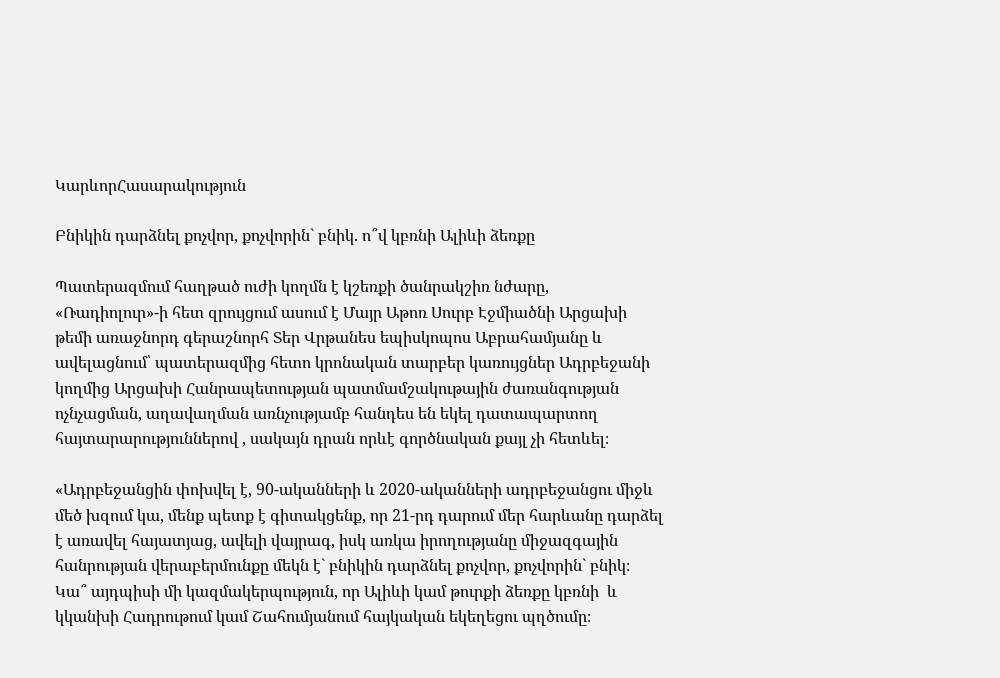ԿարևորՀասարակություն

Բնիկին դարձնել քոչվոր, քոչվորին` բնիկ. ո՞վ կբռնի Ալիևի ձեռքը

Պատերազմում հաղթած ուժի կողմն է կշեռքի ծանրակշիռ նժարը, «Ռադիոլուր»-ի հետ զրույցում ասում է Մայր Աթոռ Սուրբ Էջմիածնի Արցախի թեմի առաջնորդ գերաշնորհ Տեր Վրթանես եպիսկոպոս Աբրահամյանը և ավելացնում՝ պատերազմից հետո կրոնական տարբեր կառույցներ Ադրբեջանի կողմից Արցախի Հանրապետության պատմամշակութային ժառանգության ոչնչացման, աղավաղման առնչությամբ հանդես են եկել դատապարտող հայտարարություններով , սակայն դրան որևէ գործնական քայլ չի հետևել։

«Ադրբեջանցին փոխվել է, 90-ականների և 2020-ականների ադրբեջանցու միջև մեծ խզում կա, մենք պետք է գիտակցենք, որ 21-րդ դարում մեր հարևանը դարձել է առավել հայատյաց, ավելի վայրագ, իսկ առկա իրողությանը միջազգային հանրության վերաբերմունքը մեկն է` բնիկին դարձնել քոչվոր, քոչվորին` բնիկ։  Կա՞ այդպիսի մի կազմակերպություն, որ Ալիևի կամ թուրքի ձեռքը կբռնի  և կկանխի Հադրութում կամ Շահումյանում հայկական եկեղեցու պղծումը։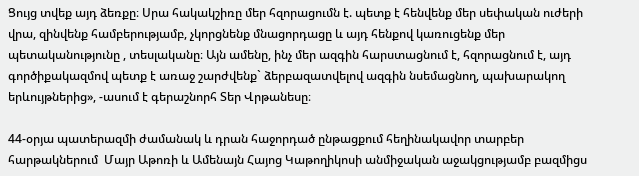Ցույց տվեք այդ ձեռքը։ Սրա հակակշիռը մեր հզորացումն է. պետք է հենվենք մեր սեփական ուժերի վրա, զինվենք համբերությամբ, չկորցնենք մնացորդացը և այդ հենքով կառուցենք մեր պետականությունը , տեսլականը։ Այն ամենը, ինչ մեր ազգին հարստացնում է, հզորացնում է, այդ գործիքակազմով պետք է առաջ շարժվենք` ձերբազատվելով ազգին նսեմացնող, պախարակող երևույթներից», -ասում է գերաշնորհ Տեր Վրթանեսը։

44-օրյա պատերազմի ժամանակ և դրան հաջորդած ընթացքում հեղինակավոր տարբեր  հարթակներում  Մայր Աթոռի և Ամենայն Հայոց Կաթողիկոսի անմիջական աջակցությամբ բազմիցս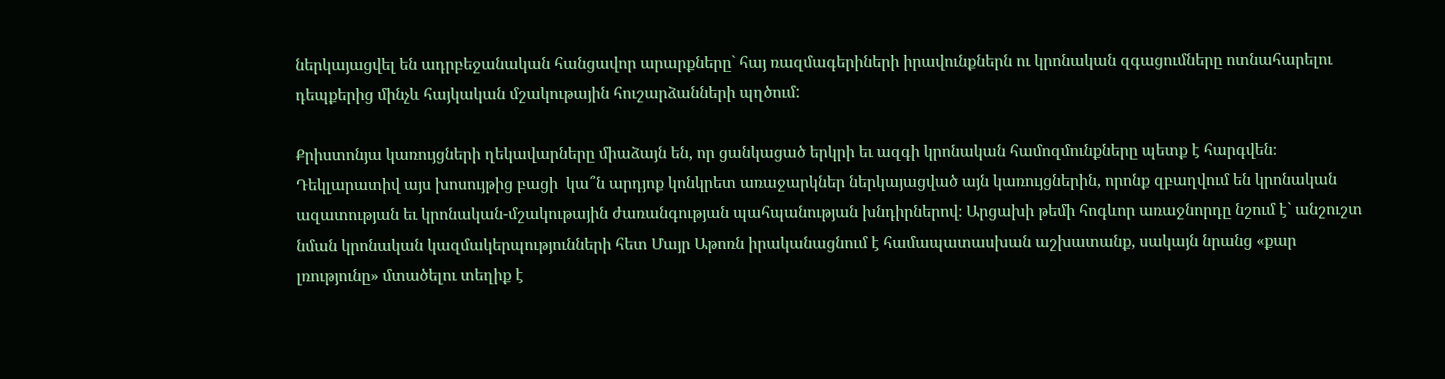ներկայացվել են ադրբեջանական հանցավոր արարքները` հայ ռազմագերիների իրավունքներն ու կրոնական զգացումները ոտնահարելու դեպքերից մինչև հայկական մշակութային հուշարձանների պղծում:

Քրիստոնյա կառույցների ղեկավարները միաձայն են, որ ցանկացած երկրի եւ ազգի կրոնական համոզմունքները պետք է հարգվեն։ Դեկլարատիվ այս խոսույթից բացի  կա՞ն արդյոք կոնկրետ առաջարկներ ներկայացված այն կառույցներին, որոնք զբաղվում են կրոնական ազատության եւ կրոնական-մշակութային ժառանգության պահպանության խնդիրներով։ Արցախի թեմի հոգևոր առաջնորդը նշում է` անշուշտ նման կրոնական կազմակերպությունների հետ Մայր Աթոռն իրականացնում է համապատասխան աշխատանք, սակայն նրանց «քար լռությունը» մտածելու տեղիք է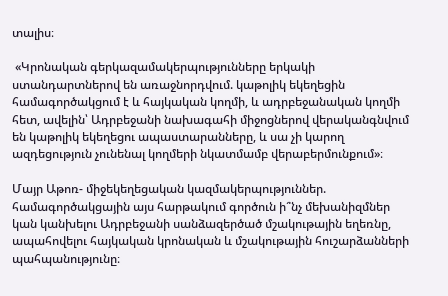տալիս։

 «Կրոնական գերկազամակերպությունները երկակի ստանդարտներով են առաջնորդվում. կաթոլիկ եկեղեցին համագործակցում է և հայկական կողմի, և ադրբեջանական կողմի հետ, ավելին՝ Ադրբեջանի նախագահի միջոցներով վերականգնվում են կաթոլիկ եկեղեցու ապաստարանները, և սա չի կարող ազդեցություն չունենալ կողմերի նկատմամբ վերաբերմունքում»։

Մայր Աթոռ- միջեկեղեցական կազմակերպություններ. համագործակցային այս հարթակում գործուն ի՞նչ մեխանիզմներ կան կանխելու Ադրբեջանի սանձազերծած մշակութային եղեռնը, ապահովելու հայկական կրոնական և մշակութային հուշարձանների պահպանությունը։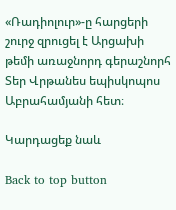«Ռադիոլուր»-ը հարցերի շուրջ զրուցել է Արցախի թեմի առաջնորդ գերաշնորհ Տեր Վրթանես եպիսկոպոս Աբրահամյանի հետ։

Կարդացեք նաև

Back to top button